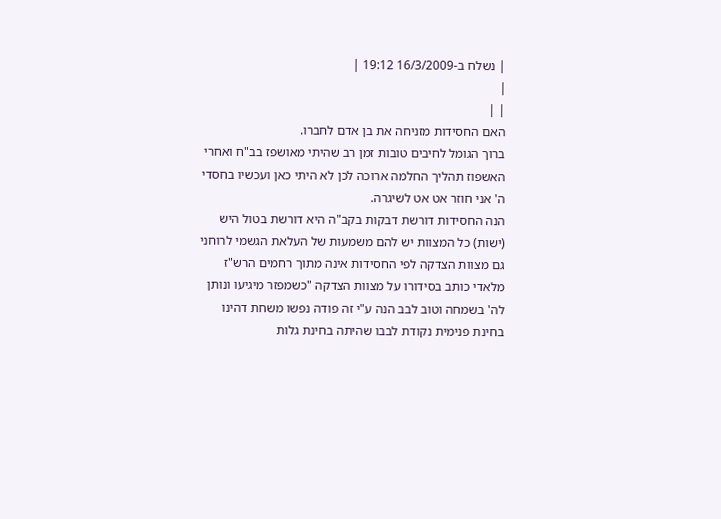| נשלח ב-16/3/2009 19:12 |
|
| |
האם החסידות מזניחה את בן אדם לחברו.
ברוך הגומל לחיבים טובות זמן רב שהיתי מאושפז בב"ח ואחרי האשפוז תהליך החלמה ארוכה לכן לא היתי כאן ועכשיו בחסדי ה' אני חוזר אט אט לשיגרה.
הנה החסידות דורשת דבקות בקב"ה היא דורשת בטול היש (ישות) כל המצוות יש להם משמעות של העלאת הגשמי לרוחני
גם מצוות הצדקה לפי החסידות אינה מתוך רחמים הרש"ז מלאדי כותב בסידורו על מצוות הצדקה "כשמפזר מיגיעו ונותן לה' בשמחה וטוב לבב הנה ע"י זה פודה נפשו משחת דהינו בחינת פנימית נקודת לבבו שהיתה בחינת גלות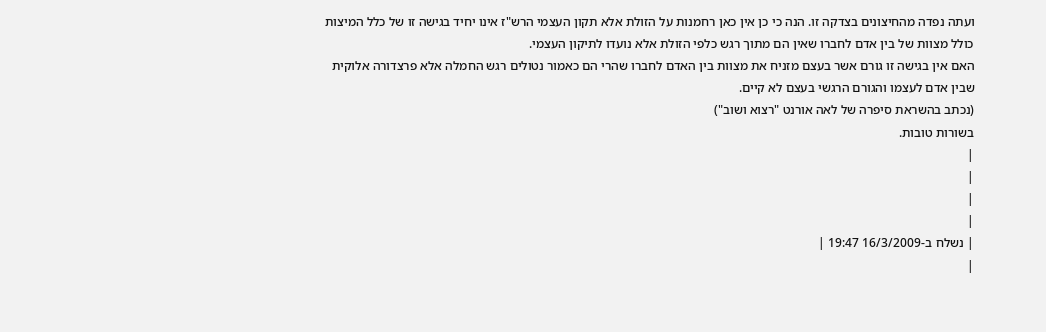ועתה נפדה מהחיצונים בצדקה זו. הנה כי כן אין כאן רחמנות על הזולת אלא תקון העצמי הרש"ז אינו יחיד בגישה זו של כלל המיצות כולל מצוות של בין אדם לחברו שאין הם מתוך רגש כלפי הזולת אלא נועדו לתיקון העצמי.
האם אין בגישה זו גורם אשר בעצם מזניח את מצוות בין האדם לחברו שהרי הם כאמור נטולים רגש החמלה אלא פרצדורה אלוקית שבין אדם לעצמו והגורם הרגשי בעצם לא קיים.
(נכתב בהשראת סיפרה של לאה אורנט "רצוא ושוב")
בשורות טובות.
|
|
|
|
| נשלח ב-16/3/2009 19:47 |
|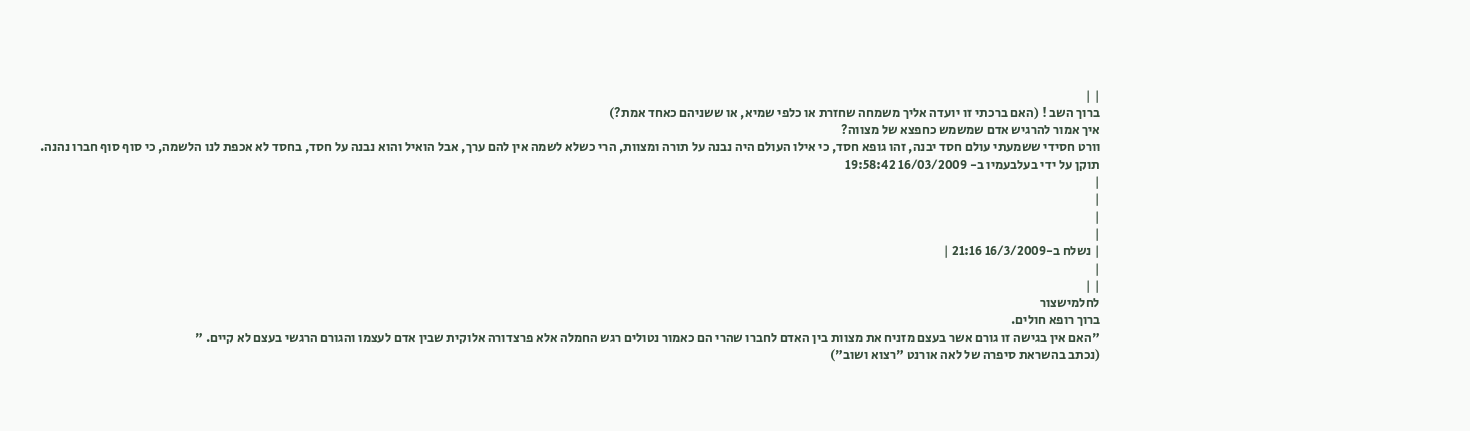| |
ברוך השב ! (האם ברכתי זו יועדה אליך משמחה שחזרת או כלפי שמיא, או ששניהם כאחד אמת?)
איך אמור להרגיש אדם שמשמש כחפצא של מצווה?
וורט חסידי ששמעתי עולם חסד יבנה, זהו גופא חסד, כי אילו העולם היה נבנה על תורה ומצוות, הרי כשלא לשמה אין להם ערך, אבל הואיל והוא נבנה על חסד, בחסד לא אכפת לנו הלשמה, כי סוף סוף חברו נהנה.
תוקן על ידי בעלבעמיו ב- 16/03/2009 19:58:42
|
|
|
|
| נשלח ב-16/3/2009 21:16 |
|
| |
לחלמישצור
ברוך רופא חולים.
"האם אין בגישה זו גורם אשר בעצם מזניח את מצוות בין האדם לחברו שהרי הם כאמור נטולים רגש החמלה אלא פרצדורה אלוקית שבין אדם לעצמו והגורם הרגשי בעצם לא קיים. "
(נכתב בהשראת סיפרה של לאה אורנט "רצוא ושוב")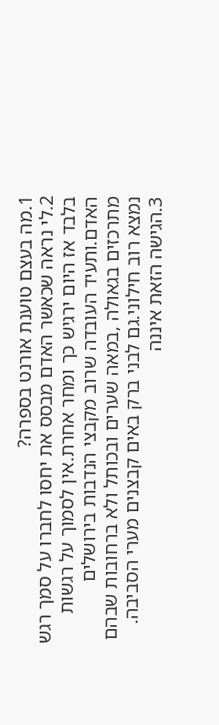1.מה בעצם טוענת אורנט בספרה?
2.לי נראה שכאשר האדם מבסס את יחסו לחברו על סמך רגש בלבד אז היום ירגיש כך ומחר אחרת.אין לסמוך על רגשות האדם.ותעיד העובדה שרוב מקבצי הנדבות בירושלים מתרכזים בגאולה ,במאה שערים ובכותל ולא ברחובות שבהם נמצא רוב חילוני.גם לבני ברק באים קבצנים מערי הסביבה.
3.הגישה הזאת איננה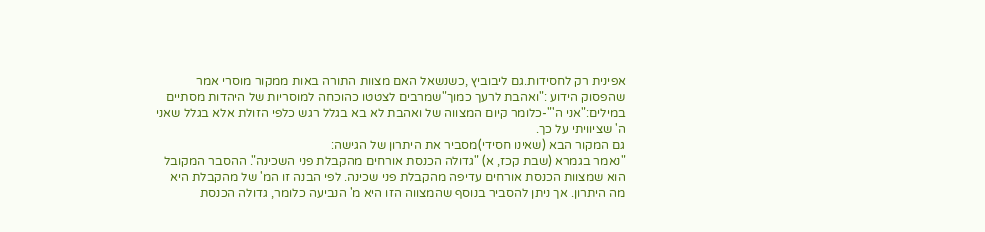אפינית רק לחסידות.גם ליבוביץ ,כשנשאל האם מצוות התורה באות ממקור מוסרי אמר שהפסוק הידוע :"ואהבת לרעך כמוך"שמרבים לצטטו כהוכחה למוסריות של היהדות מסתיים במילים:"אני ה'"-כלומר קיום המצווה של ואהבת לא בא בגלל רגש כלפי הזולת אלא בגלל שאני ה' שציוויתי על כך.
גם המקור הבא (שאינו חסידי)מסביר את היתרון של הגישה:
"נאמר בגמרא (שבת קכז, א) "גדולה הכנסת אורחים מהקבלת פני השכינה". ההסבר המקובל הוא שמצוות הכנסת אורחים עדיפה מהקבלת פני שכינה. לפי הבנה זו המ' של מהקבלת היא מה היתרון. אך ניתן להסביר בנוסף שהמצווה הזו היא מ' הנביעה כלומר, גדולה הכנסת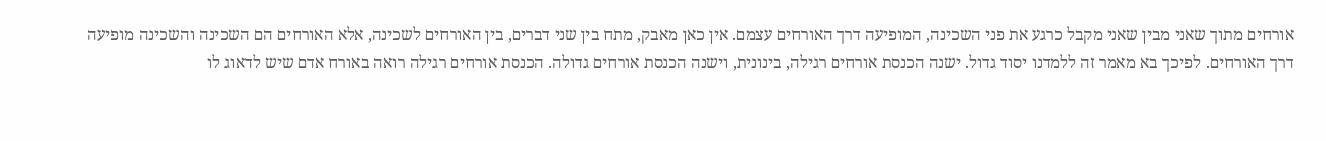אורחים מתוך שאני מבין שאני מקבל כרגע את פני השכינה, המופיעה דרך האורחים עצמם. אין כאן מאבק, מתח בין שני דברים, בין האורחים לשכינה, אלא האורחים הם השכינה והשכינה מופיעה דרך האורחים. לפיכך בא מאמר זה ללמדנו יסוד גדול. ישנה הכנסת אורחים רגילה, בינונית, וישנה הכנסת אורחים גדולה. הכנסת אורחים רגילה רואה באורח אדם שיש לדאוג לו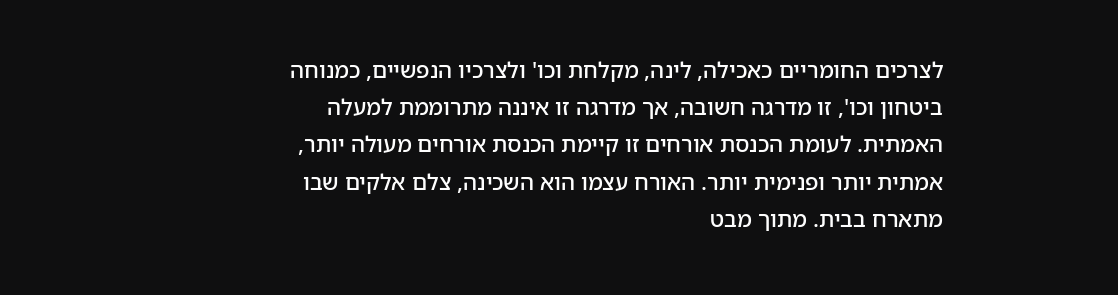לצרכים החומריים כאכילה, לינה, מקלחת וכו' ולצרכיו הנפשיים, כמנוחה ביטחון וכו', זו מדרגה חשובה, אך מדרגה זו איננה מתרוממת למעלה האמתית. לעומת הכנסת אורחים זו קיימת הכנסת אורחים מעולה יותר, אמתית יותר ופנימית יותר. האורח עצמו הוא השכינה, צלם אלקים שבו מתארח בבית. מתוך מבט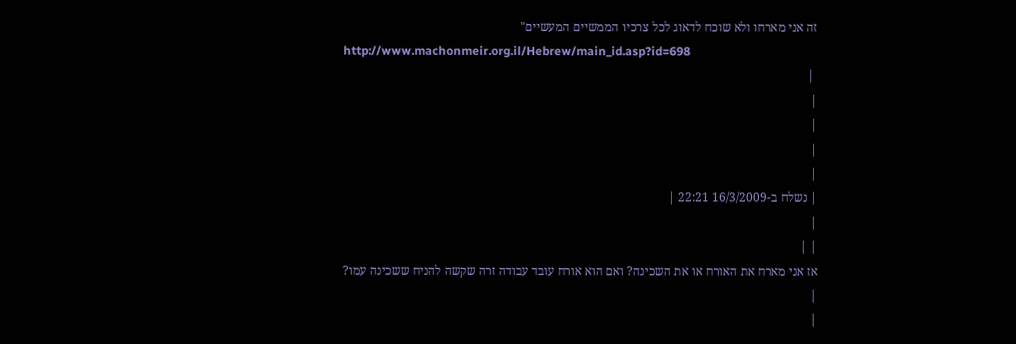זה אני מארחו ולא שוכח לדאוג לכל צרכיו הממשיים המעשיים"
http://www.machonmeir.org.il/Hebrew/main_id.asp?id=698
 |
|
|
|
|
| נשלח ב-16/3/2009 22:21 |
|
| |
אז אני מארח את האורח או את השכינה? ואם הוא אורח עובד עבודה זרה שקשה להניח ששכינה עמו?
|
|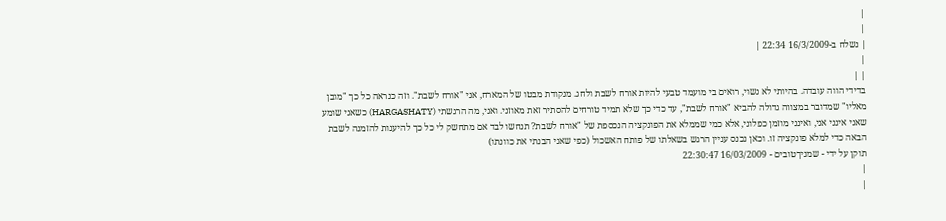|
|
| נשלח ב-16/3/2009 22:34 |
|
| |
בדידי הווה עובדה. בהיותי לא נשוי, רואים בי מועמד טבעי להיות אורח לשבת ולחג. מנקודת מבטו של המארח, אני "אורח לשבת". וזה כנראה כל כך "מובן מאליו" שמדובר במצווה גדולה להביא "אורח לשבת", עד כדי כך שלא תמיד טורחים להסתיר זאת מאוזני. ואני, מה הרגשתי (HARGASHATY) כשאני שומע שאני אינני אני, ואינני מוזמן כפלוני, אלא כמי שממלא את הפונקציה הנכספת של "אורח לשבת? תנחשו לבד אם מתחשק לי כל כך להיענות להזמנה לשבת הבאה כדי למלא פונקציה זו. וכאן נכנס עניין הרגש בשאלתו של פותח האשכול (כפי שאני הבנתי את כוונתו)
תוקן על ידי - שמניךטובים - 16/03/2009 22:30:47
|
|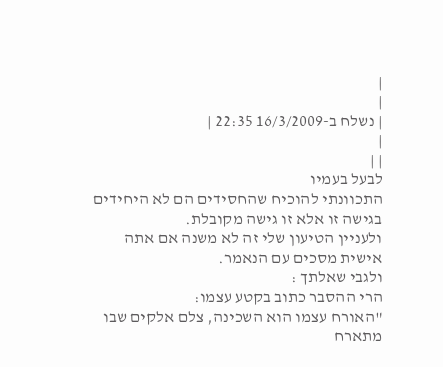|
|
| נשלח ב-16/3/2009 22:35 |
|
| |
לבעל בעמיו
התכוונתי להוכיח שהחסידים הם לא היחידים בגישה זו אלא זו גישה מקובלת.
ולעניין הטיעון שלי זה לא משנה אם אתה אישית מסכים עם הנאמר.
ולגבי שאלתך :
הרי ההסבר כתוב בקטע עצמו:
"האורח עצמו הוא השכינה, צלם אלקים שבו מתארח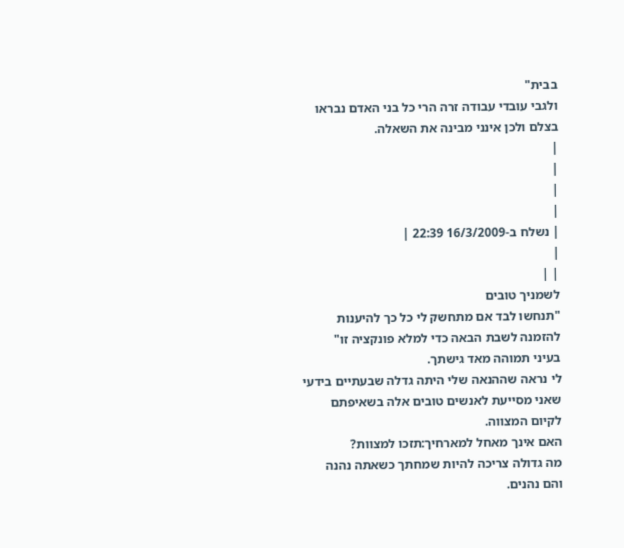בבית"
ולגבי עובדי עבודה זרה הרי כל בני האדם נבראו בצלם ולכן אינני מבינה את השאלה.
|
|
|
|
| נשלח ב-16/3/2009 22:39 |
|
| |
לשמניך טובים
"תנחשו לבד אם מתחשק לי כל כך להיענות להזמנה לשבת הבאה כדי למלא פונקציה זו"
בעיני תמוהה מאד גישתך.
לי נראה שההנאה שלי היתה גדלה שבעתיים בידעי שאני מסייעת לאנשים טובים אלה בשאיפתם לקיום המצווה.
האם אינך מאחל למארחיך:תזכו למצוות?
מה גדולה צריכה להיות שמחתך כשאתה נהנה והם נהנים.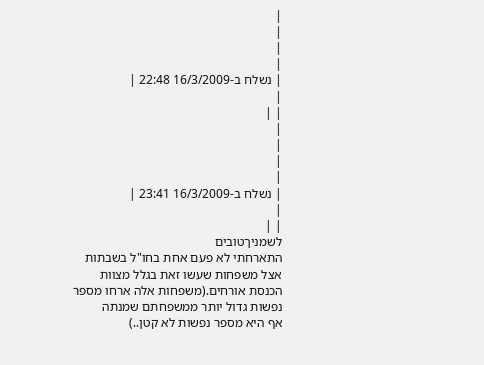|
|
|
|
| נשלח ב-16/3/2009 22:48 |
|
| |
|
|
|
|
| נשלח ב-16/3/2009 23:41 |
|
| |
לשמניךטובים
התארחתי לא פעם אחת בחו"ל בשבתות אצל משפחות שעשו זאת בגלל מצוות הכנסת אורחים.(משפחות אלה ארחו מספר נפשות גדול יותר ממשפחתם שמנתה
אף היא מספר נפשות לא קטן..)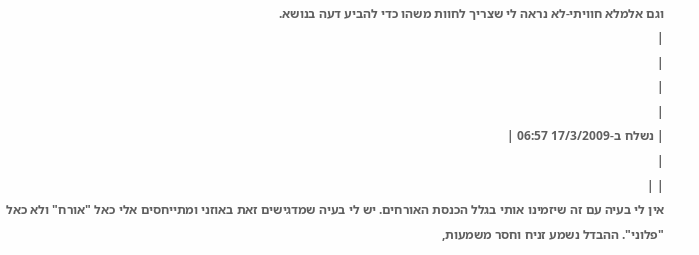וגם אלמלא חוויתי-לא נראה לי שצריך לחוות משהו כדי להביע דעה בנושא.
|
|
|
|
| נשלח ב-17/3/2009 06:57 |
|
| |
אין לי בעיה עם זה שיזמינו אותי בגלל הכנסת האורחים. יש לי בעיה שמדגישים זאת באוזני ומתייחסים אלי כאל "אורח" ולא כאל "פלוני". ההבדל נשמע זניח וחסר משמעות,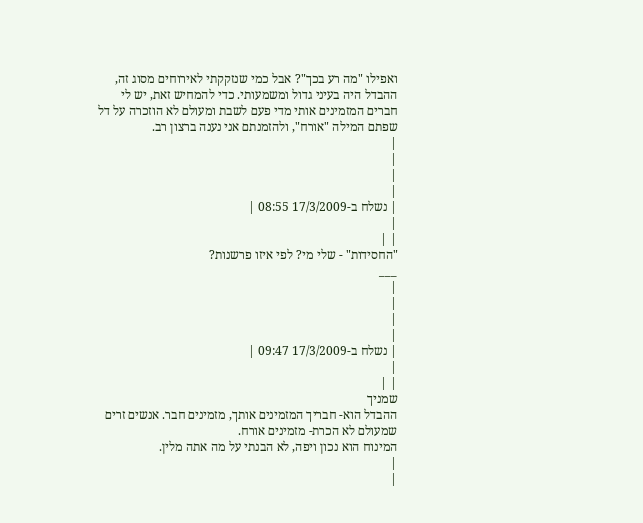ואפילו "מה רע בכך"? אבל כמי שנזקקתי לאירוחים מסוג זה, ההבדל היה בעיני גדול ומשמעותי. כדי להמחיש זאת, יש לי חברים המזמינים אותי מדי פעם לשבת ומעולם לא הוזכרה על דל שפתם המילה "אורח", ולהזמנתם אני נענה ברצון רב.
|
|
|
|
| נשלח ב-17/3/2009 08:55 |
|
| |
"החסידות" - שלי מי? לפי איזו פרשנות?
___
|
|
|
|
| נשלח ב-17/3/2009 09:47 |
|
| |
שמניך
ההבדל הוא- חבריך המזמינים אותך, מזמינים חבר. אנשים זרים שמעולם לא הכרת- מזמינים אורח.
המינוח הוא נכון ויפה, לא הבנתי על מה אתה מלין.
|
|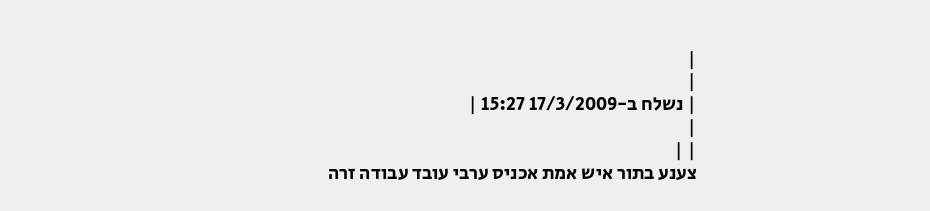|
|
| נשלח ב-17/3/2009 15:27 |
|
| |
צענע בתור איש אמת אכניס ערבי עובד עבודה זרה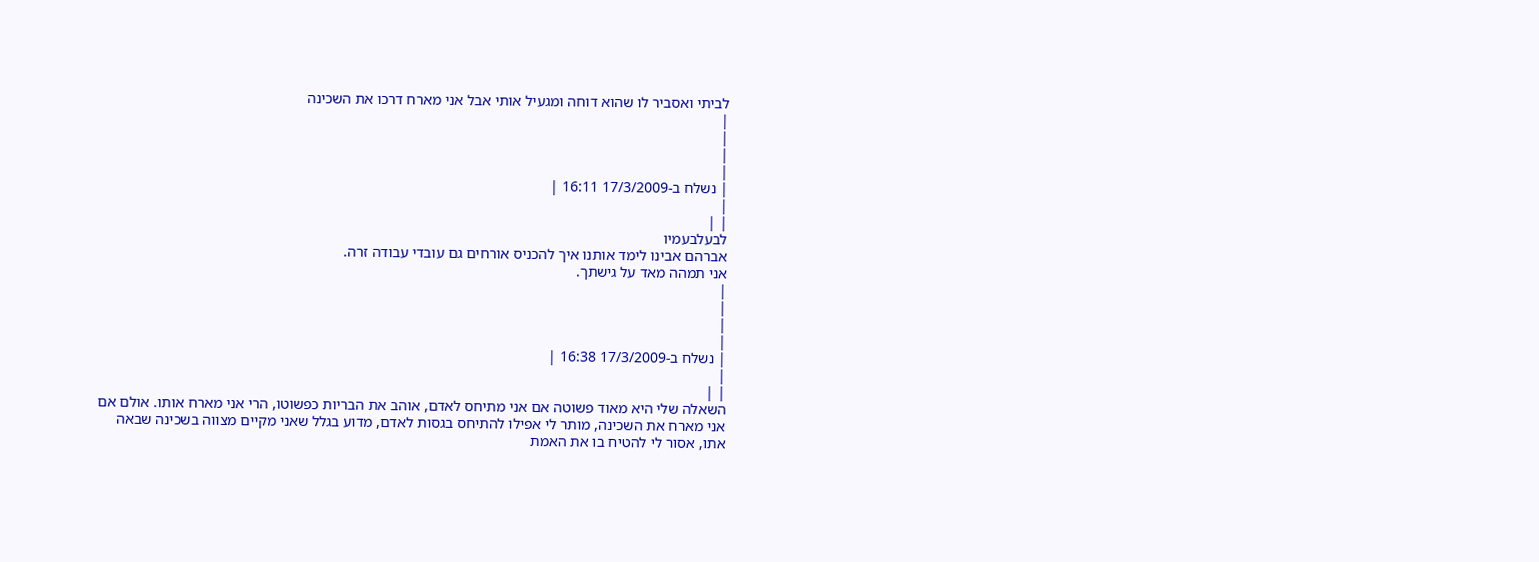לביתי ואסביר לו שהוא דוחה ומגעיל אותי אבל אני מארח דרכו את השכינה
|
|
|
|
| נשלח ב-17/3/2009 16:11 |
|
| |
לבעלבעמיו
אברהם אבינו לימד אותנו איך להכניס אורחים גם עובדי עבודה זרה.
אני תמהה מאד על גישתך.
|
|
|
|
| נשלח ב-17/3/2009 16:38 |
|
| |
השאלה שלי היא מאוד פשוטה אם אני מתיחס לאדם, אוהב את הבריות כפשוטו, הרי אני מארח אותו. אולם אם אני מארח את השכינה, מותר לי אפילו להתיחס בגסות לאדם, מדוע בגלל שאני מקיים מצווה בשכינה שבאה אתו, אסור לי להטיח בו את האמת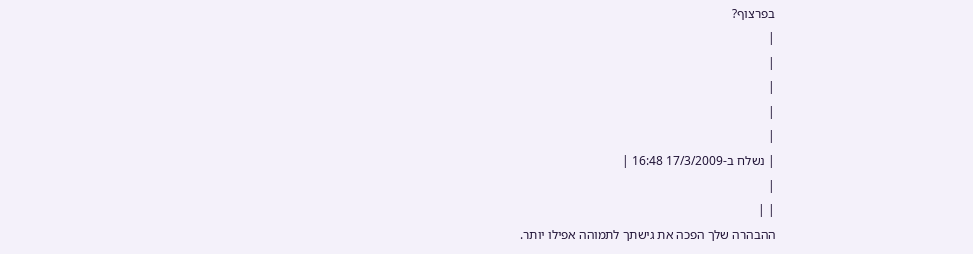בפרצוף?
|
|
|
|
|
| נשלח ב-17/3/2009 16:48 |
|
| |
ההבהרה שלך הפכה את גישתך לתמוהה אפילו יותר.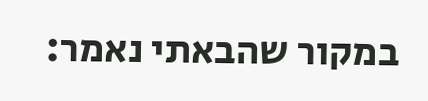במקור שהבאתי נאמר: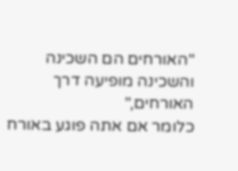"האורחים הם השכינה והשכינה מופיעה דרך האורחים,"
כלומר אם אתה פוגע באורח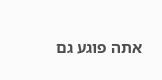אתה פוגע גם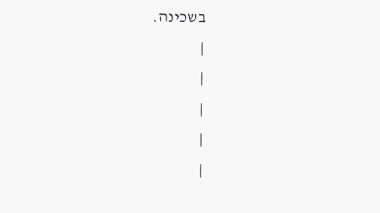בשכינה.
|
|
|
|
|